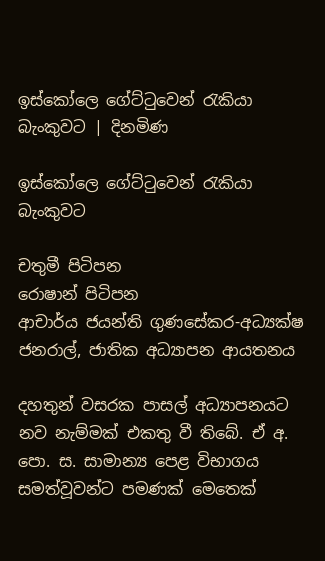ඉස්කෝලෙ ගේට්ටුවෙන් රැකියා බැංකුවට | දිනමිණ

ඉස්කෝලෙ ගේට්ටුවෙන් රැකියා බැංකුවට

චතුමී පිටිපන
රොෂාන් පිටිපන
ආචාර්ය ජයන්ති ගුණසේකර-අධ්‍යක්ෂ ජනරාල්, ජාතික අධ්‍යාපන ආයතනය

දහතුන් වසරක පාසල් අධ්‍යාපනයට නව නැම්මක් එකතු වී තිබේ. ඒ අ. පො. ස. සාමාන්‍ය පෙළ විභාගය සමත්වූවන්ට පමණක් මෙතෙක්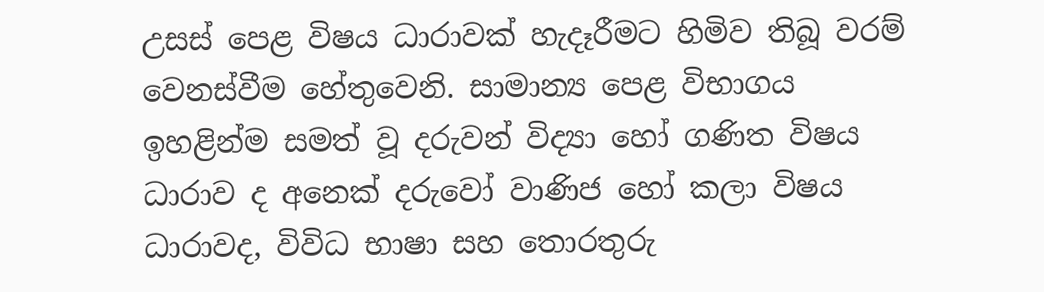උසස් පෙළ විෂය ධාරාවක් හැදෑරීමට හිමිව තිබූ වරම් වෙනස්වීම හේතුවෙනි. සාමාන්‍ය පෙළ විභාගය ඉහළින්ම සමත් වූ දරුවන් විද්‍යා හෝ ගණිත විෂය ධාරාව ද අනෙක් දරුවෝ වාණිජ හෝ කලා විෂය ධාරාවද, විවිධ භාෂා සහ තොරතුරු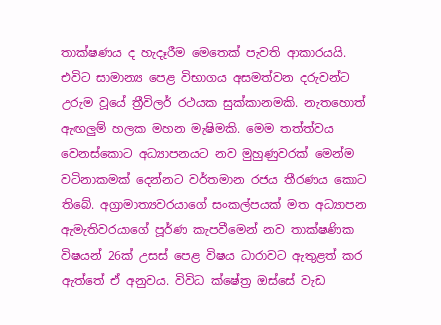තාක්ෂණය ද හැදෑරීම මෙතෙක් පැවති ආකාරයයි. එවිට සාමාන්‍ය පෙළ විභාගය අසමත්වන දරුවන්ට උරුම වූයේ ත්‍රීවිලර් රථයක සුක්කානමකි. නැතහොත් ඇඟලුම් හලක මහන මැෂිමකි. මෙම තත්ත්වය වෙනස්කොට අධ්‍යාපනයට නව මුහුණුවරක් මෙන්ම වටිනාකමක් දෙන්නට වර්තමාන රජය තීරණය කොට තිබේ. අග්‍රාමාත්‍යවරයාගේ සංකල්පයක් මත අධ්‍යාපන ඇමැතිවරයාගේ පූර්ණ කැපවීමෙන් නව තාක්ෂණික විෂයන් 26ක් උසස් පෙළ විෂය ධාරාවට ඇතුළත් කර ඇත්තේ ඒ අනුවය. විවිධ ක්ෂේත්‍ර ඔස්සේ වැඩ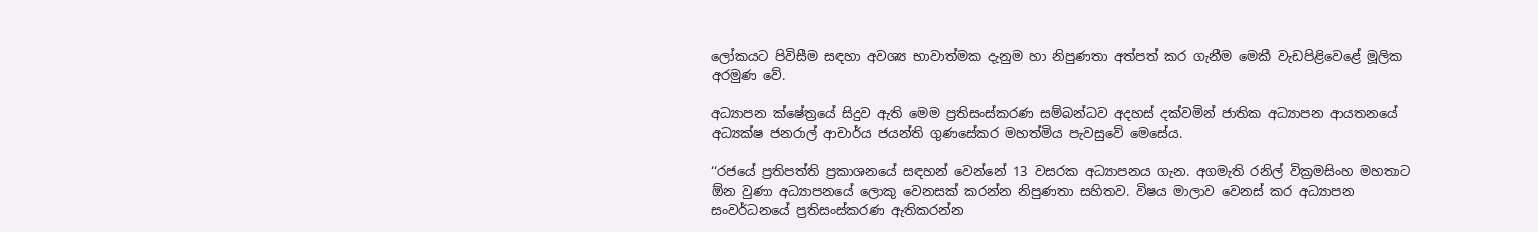ලෝකයට පිවිසීම සඳහා අවශ්‍ය භාවාත්මක දැනුම හා නිපුණතා අත්පත් කර ගැනීම මෙකී වැඩපිළිවෙළේ මූලික අරමුණ වේ.

අධ්‍යාපන ක්ෂේත්‍රයේ සිදුව ඇති මෙම ප්‍රතිසංස්කරණ සම්බන්ධව අදහස් දක්වමින් ජාතික අධ්‍යාපන ආයතනයේ අධ්‍යක්ෂ ජනරාල් ආචාර්ය ජයන්ති ගුණසේකර මහත්මිය පැවසුවේ මෙ‍සේය.

‘‘රජයේ ප්‍රතිපත්ති ප්‍රකාශනයේ සඳහන් වෙන්නේ 13 වසරක අධ්‍යාපනය ගැන. අගමැති රනිල් වික්‍රමසිංහ මහතාට ඕන වුණා අධ්‍යාපනයේ ලොකු වෙනසක් කරන්න නිපුණතා සහිතව. විෂය මාලාව වෙනස් කර අධ්‍යාපන සංවර්ධනයේ ප්‍රතිසංස්කරණ ඇතිකරන්න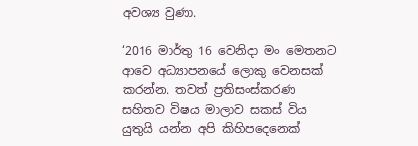අවශ්‍ය වුණා.

‘2016 මාර්තු 16 වෙනිදා මං මෙතනට ආවෙ අධ්‍යාපනයේ ලොකු වෙනසක් කරන්න. තවත් ප්‍රතිසංස්කරණ සහිතව විෂය මාලාව සකස් විය යුතුයි යන්න අපි කිහිපදෙනෙක්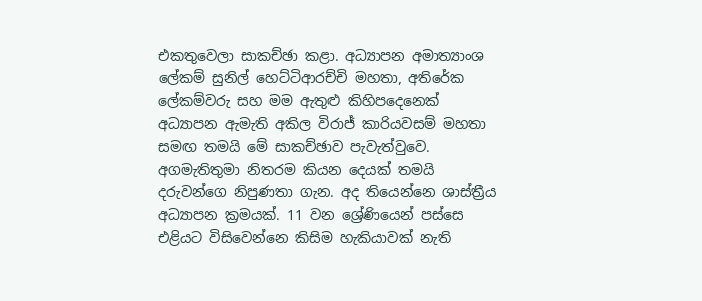එකතුවෙලා සාකච්ඡා කළා. අධ්‍යාපන අමාත්‍යාංශ ලේකම් සුනිල් හෙට්ටිආරච්චි මහතා, අතිරේක ලේකම්වරු සහ මම ඇතුළු කිහිපදෙනෙක් අධ්‍යාපන ඇමැති අකිල විරාජ් කාරියවසම් මහතා සමඟ තමයි මේ සාකච්ඡාව පැවැත්වුවෙ. අගමැතිතුමා නිතරම කියන දෙයක් තමයි දරුවන්ගෙ නිපුණතා ගැන. අද තියෙන්නෙ ශාස්ත්‍රීය අධ්‍යාපන ක්‍රමයක්. 11 වන ශ්‍රේණියෙන් පස්සෙ එළියට විසිවෙන්නෙ කිසිම හැකියාවක් නැති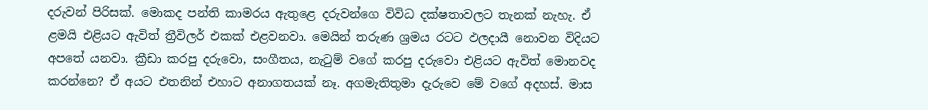දරුවන් පිරිසක්. මොකද පන්ති කාමරය ඇතුළෙ දරුවන්ගෙ විවිධ දක්ෂතාවලට තැනක් නැහැ. ඒ ළමයි එළියට ඇවිත් ත්‍රීවිලර් එකක් එළවනවා. මෙයින් තරුණ ශ්‍රමය රටට ඵලදායී නොවන විදියට අපතේ යනවා. ක්‍රී‍ඩා කරපු දරුවො, සංගීතය, නැටුම් වගේ කරපු දරුවො එළියට ඇවිත් මොනවද කරන්නෙ? ඒ අයට එතනින් එහාට අනාගතයක් නෑ. අගමැතිතුමා දැරුවෙ මේ වගේ අදහස්. මාස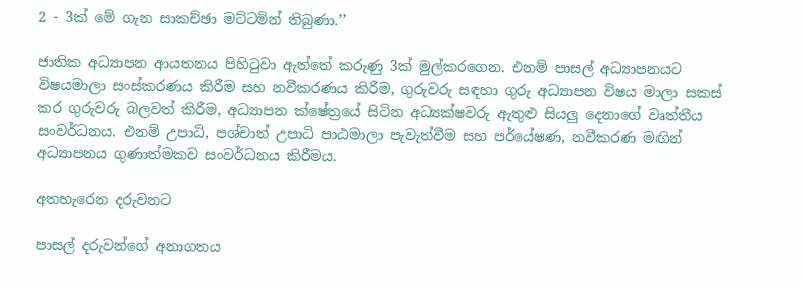2 - 3ක් මේ ගැන සාකච්ඡා මට්ටමින් තිබුණා.’’

ජාතික අධ්‍යාපන ආයතනය පිහිටුවා ඇත්තේ කරුණු 3ක් මුල්කරගෙන. එනම් පාසල් අධ්‍යාපනයට විෂයමාලා සංස්කරණය කිරීම සහ නවීකරණය කිරීම, ගුරුවරු සඳහා ගුරු අධ්‍යාපන විෂය මාලා සකස් කර ගුරුවරු බලවත් කිරීම, අධ්‍යාපන ක්ෂේත්‍රයේ සිටින අධ්‍යක්ෂවරු ඇතුළු සියලු දෙනාගේ වෘත්තීය සංවර්ධනය. එනම් උපාධි, පශ්චාත් උපාධි පාඨමාලා පැවැත්වීම සහ පර්යේෂණ, නවීකරණ මඟින් අධ්‍යාපනය ගුණාත්මකව සංවර්ධනය කිරීමය.

අතහැරෙන දරුවනට

පාසල් දරුවන්ගේ අනාගතය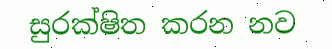සුරක්ෂිත කරන නව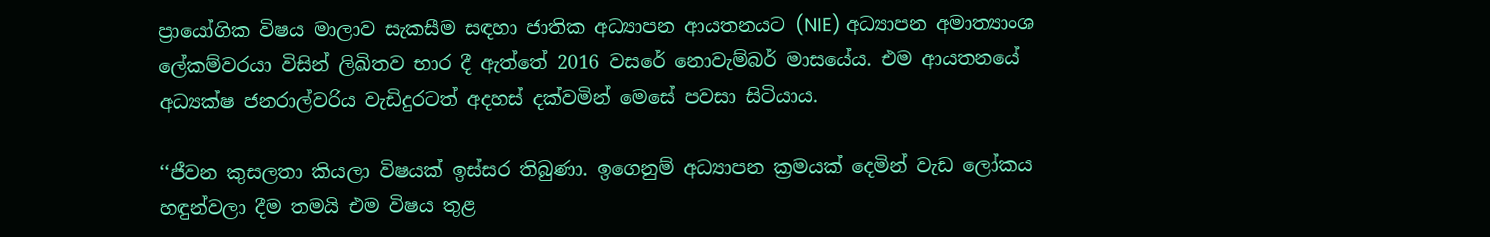ප්‍රායෝගික විෂය මාලාව සැකසීම සඳහා ජාතික අධ්‍යාපන ආයතනයට (NIE) අධ්‍යාපන අමාත්‍යාංශ ලේකම්වරයා විසින් ලිඛිතව භාර දී ඇත්තේ 2016 වසරේ නොවැම්බර් මාසයේය. එම ආයතනයේ අධ්‍යක්ෂ ජනරාල්වරිය වැඩිදුරටත් අදහස් දක්වමින් මෙසේ පවසා සිටියාය.

‘‘ජීවන කුසලතා කියලා විෂයක් ඉස්සර තිබුණා. ඉගෙනුම් අධ්‍යාපන ක්‍රමයක් දෙමින් වැඩ ලෝකය හඳුන්වලා දීම තමයි එම විෂය තුළ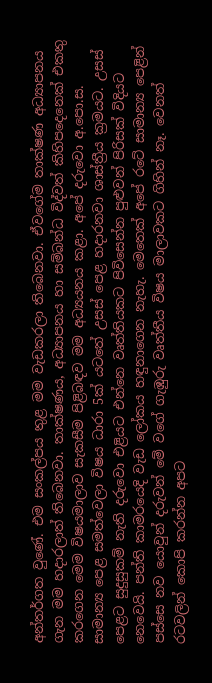අන්තර්ගත වුණේ. එම සංකල්පය තුළ මම වැඩකරලා තිබෙනවා. ඒවගේම තාක්ෂණ අධ්‍යාපනය ගැන මම හදාරලාත් තිබෙනවා. තාක්ෂණය, අධ්‍යාපනය හා සම්බන්ධ විද්වත් කිහිපදෙනෙක් එකතු කරගෙන මෙම විෂයමාලාව සැකසීම පිළිබඳව මම අධ්‍යයනය කළා. අපේ දරුවො අ.පො.ස. සාමාන්‍ය පෙළ සමත්වෙලා විෂය ධාරා 5ක් යටතේ උසස් පෙළ හදාරනවා ශාස්ත්‍රීය ක්‍රමයට. උසස් පෙළට සුදුසුකම් නැති දරුවො එළියට එන්නෙ වෘත්තියකට පිවිසෙන්න පුළුවන් පිරිසක් විදියට නෙවෙයි. පන්ති කාමරයෙදි වැඩ ලෝකය හඳුනාගෙන නැහැ. මෙතෙක් අපේ රටේ සාමාන්‍ය පෙළින් පස්සෙ නව යොවුන් දරුවන් මේ වගේ ගැඹුරු වෘත්තීය විෂය මාලාවකට ගිහින් නෑ. වෙනත් රටවලින් කොපි කරන්න අපට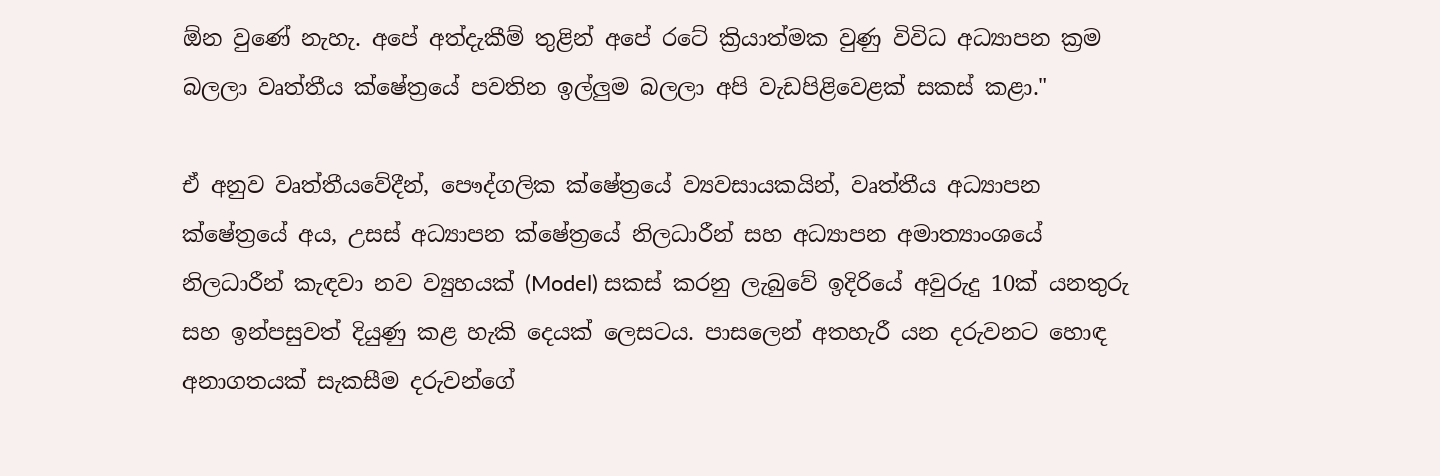ඕන වුණේ නැහැ. අපේ අත්දැකීම් තුළින් අපේ රටේ ක්‍රියාත්මක වුණු විවිධ අධ්‍යාපන ක්‍රම බලලා වෘත්තීය ක්ෂේත්‍රයේ පවතින ඉල්ලුම බලලා අපි වැඩපිළිවෙළක් සකස් කළා."

ඒ අනුව වෘත්තීයවේදීන්, පෞද්ගලික ක්ෂේත්‍රයේ ව්‍යවසායකයින්, වෘත්තීය අධ්‍යාපන ක්ෂේත්‍රයේ අය, උසස් අධ්‍යාපන ක්ෂේත්‍රයේ නිලධාරීන් සහ අධ්‍යාපන අමාත්‍යාංශයේ නිලධාරීන් කැඳවා නව ව්‍යුහයක් (Model) සකස් කරනු ලැබුවේ ඉදිරියේ අවුරුදු 10ක් යනතුරු සහ ඉන්පසුවත් දියුණු කළ හැකි දෙයක් ලෙසටය. පාසලෙන් අතහැරී යන දරුවනට හොඳ අනාගතයක් සැකසීම දරුවන්ගේ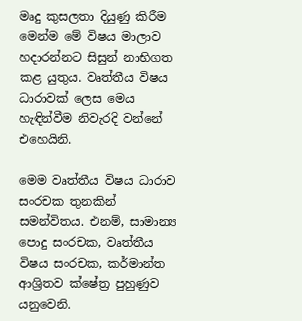මෘදු කුසලතා දියුණු කිරීම මෙන්ම මේ විෂය මාලාව හදාරන්නට සිසුන් නාභිගත කළ යුතුය. වෘත්තීය විෂය ධාරාවක් ලෙස මෙය හැඳින්වීම නිවැරදි වන්නේ එහෙයිනි.

මෙම වෘත්තීය විෂය ධාරාව සංරචක තුනකින් සමන්විතය. එනම්, සාමාන්‍ය පොදු සංරචක, වෘත්තීය විෂය සංරචක, කර්මාන්ත ආශ්‍රිතව ක්ෂේත්‍ර පුහුණුව යනුවෙනි.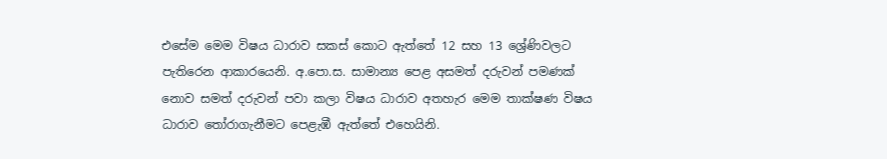එසේම මෙම විෂය ධාරාව සකස් කොට ඇත්තේ 12 සහ 13 ශ්‍රේණිවලට පැතිරෙන ආකාරයෙනි. අ.පො.ස. සාමාන්‍ය පෙළ අසමත් දරුවන් පමණක් නොව සමත් දරුවන් පවා කලා විෂය ධාරාව අතහැර මෙම තාක්ෂණ විෂය ධාරාව තෝරාගැනීමට පෙළැඹී ඇත්තේ එහෙයිනි.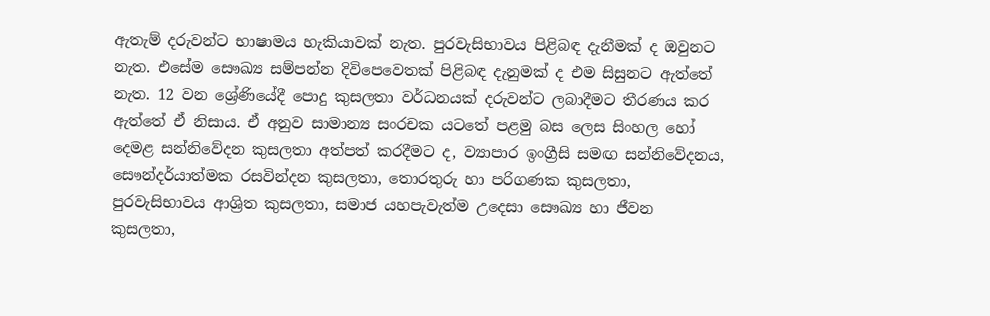ඇතැම් දරුවන්ට භාෂාමය හැකියාවක් නැත. පුරවැසිභාවය පිළිබඳ දැනීමක් ද ඔවුනට නැත. එසේම සෞඛ්‍ය සම්පන්න දිවිපෙවෙතක් පිළිබඳ දැනුමක් ද එම සිසුනට ඇත්තේ නැත. 12 වන ශ්‍රේණියේදී පොදු කුසලතා වර්ධනයක් දරුවන්ට ලබාදීමට තීරණය කර ඇත්තේ ඒ නිසාය. ඒ අනුව සාමාන්‍ය සංරචක යටතේ පළමු බස ලෙස සිංහල හෝ දෙමළ සන්නිවේදන කුසලතා අත්පත් කරදීමට ද, ව්‍යාපාර ඉංග්‍රීසි සමඟ සන්නිවේදනය, සෞන්දර්යාත්මක රසවින්දන කුසලතා, තොරතුරු හා පරිගණක කුසලතා, පුරවැසිභාවය ආශ්‍රිත කුසලතා, සමාජ යහපැවැත්ම උදෙසා සෞඛ්‍ය හා ජීවන කුසලතා,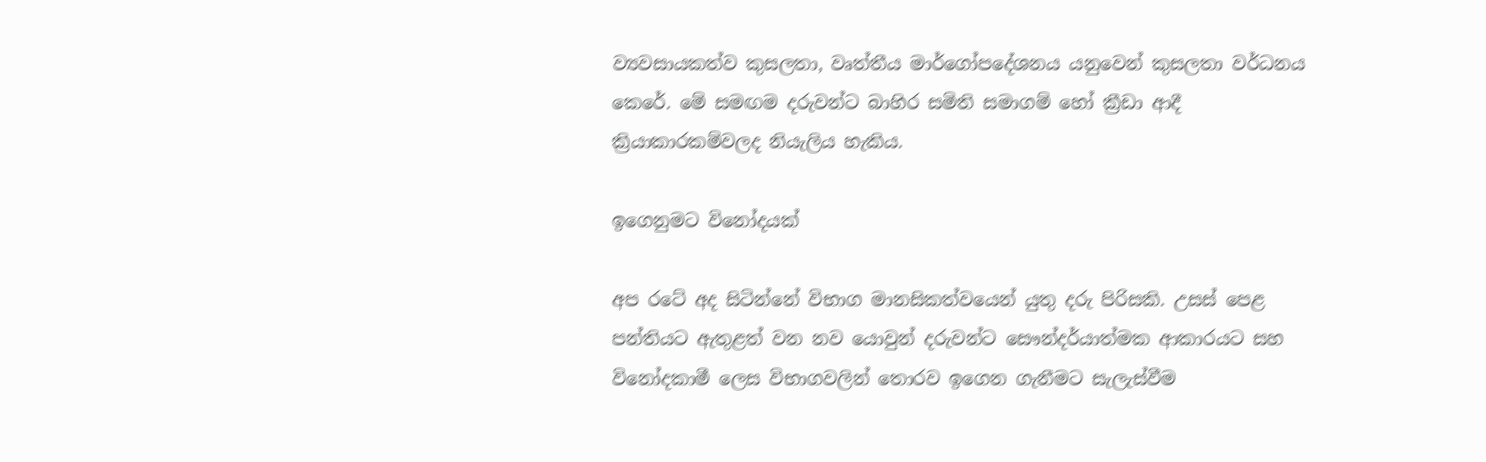ව්‍යවසායකත්ව කුසලතා, වෘත්තීය මාර්ගෝපදේශනය යනුවෙන් කුසලතා වර්ධනය කෙරේ. මේ සමඟම දරුවන්ට බාහිර සමිති සමාගම් හෝ ක්‍රීඩා ආදී ක්‍රියාකාරකම්වලද නියැලිය හැකිය.

ඉගෙනුමට විනෝදයක්

අප රටේ අද සිටින්නේ විභාග මානසිකත්වයෙන් යුතු දරු පිරිසකි. උසස් පෙළ පන්තියට ඇතුළත් වන නව යොවුන් දරුවන්ට සෞන්දර්යාත්මක ආකාරයට සහ විනෝදකාමී ලෙස විභාගවලින් තොරව ඉගෙන ගැනීමට සැලැස්වීම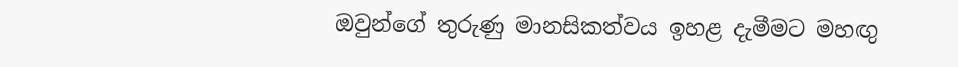ඔවුන්ගේ තුරුණු මානසිකත්වය ඉහළ දැමීමට මහඟු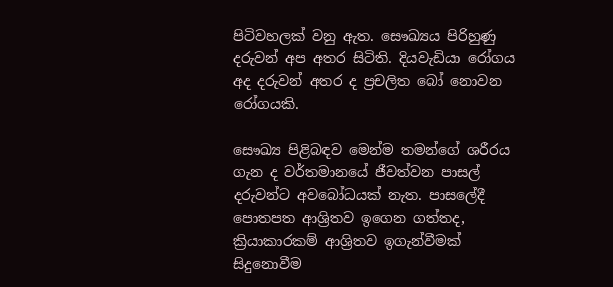පිටිවහලක් වනු ඇත. සෞඛ්‍යය පිරිහුණු දරුවන් අප අතර සිටිති. දියවැඩියා රෝගය අද දරුවන් අතර ද ප්‍රචලිත බෝ නොවන රෝගයකි.

සෞඛ්‍ය පිළිබඳව මෙන්ම තමන්ගේ ශරීරය ගැන ද වර්තමානයේ ජීවත්වන පාසල් දරුවන්ට අවබෝධයක් නැත. පාසලේදී පොතපත ආශ්‍රිතව ඉගෙන ගත්තද, ක්‍රියාකාරකම් ආශ්‍රිතව ඉගැන්වීමක් සිදුනොවීම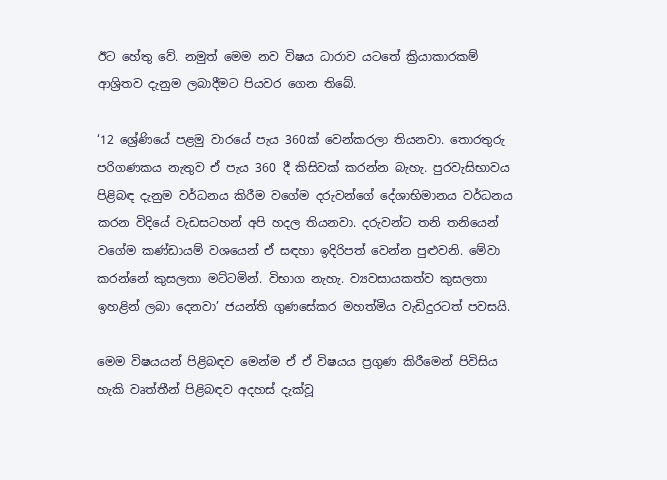ඊට හේතු වේ. නමුත් මෙම නව විෂය ධාරාව යටතේ ක්‍රියාකාරකම් ආශ්‍රිතව දැනුම ලබාදීමට පියවර ගෙන තිබේ.

‘12 ශ්‍රේණියේ පළමු වාරයේ පැය 360ක් වෙන්කරලා තියනවා. තොරතුරු පරිගණකය නැතුව ඒ පැය 360 දී කිසිවක් කරන්න බැහැ. පුරවැසිභාවය පිළිබඳ දැනුම වර්ධනය කිරීම වගේම දරුවන්ගේ දේශාභිමානය වර්ධනය කරන විදියේ වැඩසටහන් අපි හදල තියනවා. දරුවන්ට තනි තනියෙන් වගේම කණ්ඩායම් වශයෙන් ඒ සඳහා ඉදිරිපත් වෙන්න පුළුවනි. මේවා කරන්නේ කුසලතා මට්ටමින්. විභාග නැහැ. ව්‍යවසායකත්ව කුසලතා ඉහළින් ලබා දෙනවා’ ජයන්ති ගුණසේකර මහත්මිය වැඩිදුරටත් පවසයි.

මෙම විෂයයන් පිළිබඳව මෙන්ම ඒ ඒ විෂයය ප්‍රගුණ කිරීමෙන් පිවිසිය හැකි වෘත්තීන් පිළිබඳව අදහස් දැක්වූ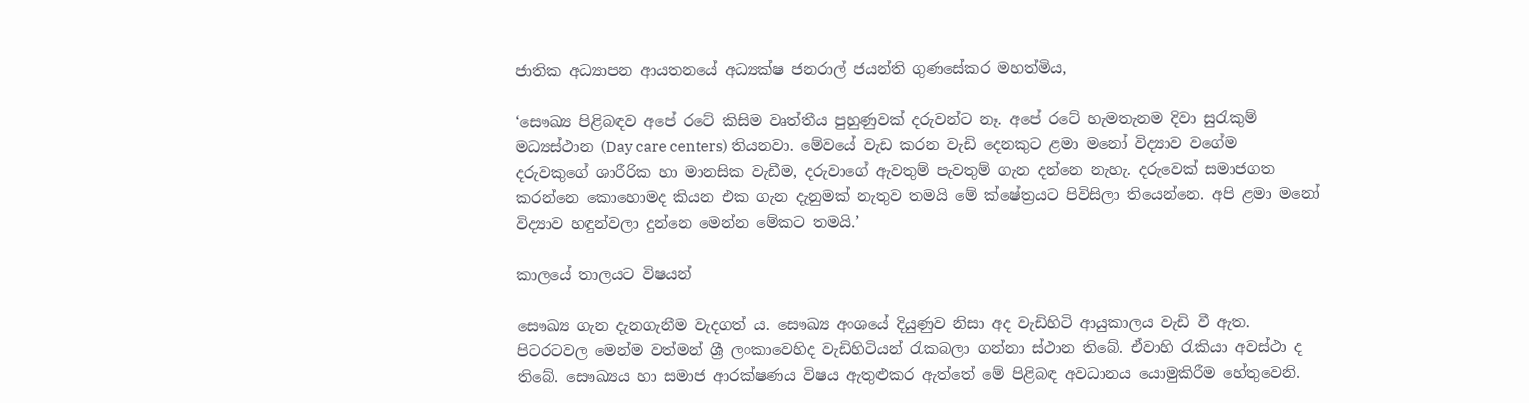ජාතික අධ්‍යාපන ආයතනයේ අධ්‍යක්ෂ ජනරාල් ජයන්ති ගුණසේකර මහත්මිය,

‘සෞඛ්‍ය පිළිබඳව අපේ රටේ කිසිම වෘත්තීය පුහුණුවක් දරුවන්ට නෑ. අපේ ර‍ටේ හැමතැනම දිවා සුරැකුම් මධ්‍යස්ථාන (Day care centers) තියනවා. මේවයේ වැඩ කරන වැඩි දෙනකුට ළමා මනෝ විද්‍යාව වගේම දරුවකුගේ ශාරීරික හා මානසික වැඩීම, දරුවාගේ ඇවතුම් පැවතුම් ගැන දන්නෙ නැහැ. දරුවෙක් සමාජගත කරන්නෙ කොහොමද කියන එක ගැන දැනුමක් නැතුව තමයි මේ ක්ෂේත්‍රයට පිවිසිලා තියෙන්නෙ. අපි ළමා මනෝ විද්‍යාව හඳුන්වලා දුන්නෙ මෙන්න මේකට තමයි.’

කාලයේ තාලයට විෂයන්

සෞඛ්‍ය ගැන දැනගැනීම වැදගත් ය. සෞඛ්‍ය අංශයේ දියුණුව නිසා අද වැඩිහිටි ආයුකාලය වැඩි වී ඇත. පිටරටවල මෙන්ම වත්මන් ශ්‍රී ලංකාවෙහිද වැඩිහිටියන් රැකබලා ගන්නා ස්ථාන තිබේ. ඒවාහි රැකියා අවස්ථා ද තිබේ. සෞඛ්‍යය හා සමාජ ආරක්ෂණය විෂය ඇතුළුකර ඇත්තේ මේ පිළිබඳ අවධානය යොමුකිරීම හේතුවෙනි.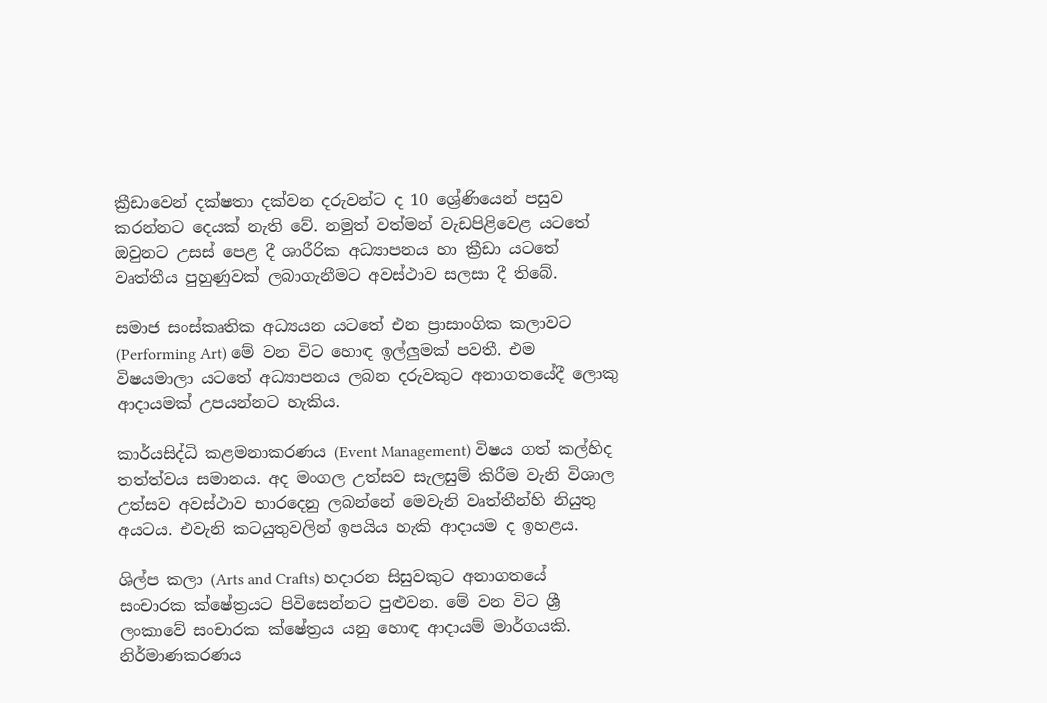ක්‍රීඩාවෙන් දක්ෂතා දක්වන දරුවන්ට ද 10 ශ්‍රේණියෙන් පසුව කරන්නට දෙයක් නැති වේ. නමුත් වත්මන් වැඩපිළිවෙළ යටතේ ඔවුනට උසස් පෙළ දී ශාරීරික අධ්‍යාපනය හා ක්‍රීඩා යටතේ වෘත්තීය පුහුණුවක් ලබාගැනීමට අවස්ථාව සලසා දී තිබේ.

සමාජ සංස්කෘතික අධ්‍යයන යටතේ එන ප්‍රාසාංගික කලාවට (Performing Art) මේ වන විට හොඳ ඉල්ලුමක් පවතී. එම විෂයමාලා යටතේ අධ්‍යාපනය ලබන දරුවකුට අනාගතයේදී ලොකු ආදායමක් උපයන්නට හැකිය.

කාර්යසිද්ධි කළමනාකරණය (Event Management) විෂය ගත් කල්හිද තත්ත්වය සමානය. අද මංගල උත්සව සැලසුම් කිරීම වැනි විශාල උත්සව අවස්ථාව භාරදෙනු ලබන්නේ මෙවැනි වෘත්තීන්හි නියුතු අයටය. එවැනි කටයුතුවලින් ඉපයිය හැකි ආදායම ද ඉහළය.

ශිල්ප කලා (Arts and Crafts) හදාරන සිසුවකුට අනාගතයේ සංචාරක ක්ෂේත්‍රයට පිවිසෙන්නට පුළුවන. මේ වන විට ශ්‍රී ලංකාවේ සංචාරක ක්ෂේත්‍රය යනු හොඳ ආදායම් මාර්ගයකි. නිර්මාණකරණය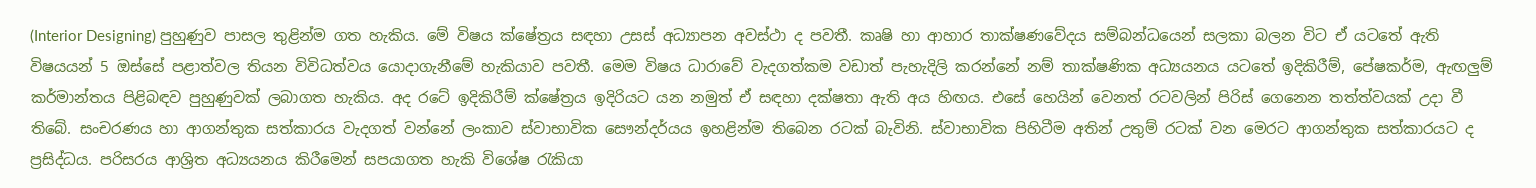(Interior Designing) පුහුණුව පාසල තුළින්ම ගත හැකිය. මේ විෂය ක්ෂේත්‍රය සඳහා උසස් අධ්‍යාපන අවස්ථා ද පවතී. කෘෂි හා ආහාර තාක්ෂණවේදය සම්බන්ධයෙන් සලකා බලන විට ඒ යටතේ ඇති විෂයයන් 5 ඔස්සේ පළාත්වල තියන විවිධත්වය යොදාගැනීමේ හැකියාව පවතී. මෙම විෂය ධාරාවේ වැදගත්කම වඩාත් පැහැදිලි කරන්නේ නම් තාක්ෂණික අධ්‍යයනය යටතේ ඉදිකිරීම්, පේෂකර්ම, ඇඟලුම් කර්මාන්තය පිළිබඳව පුහුණුවක් ලබාගත හැකිය. අද රටේ ඉදිකිරීම් ක්ෂේත්‍රය ඉදිරියට යන නමුත් ඒ සඳහා දක්ෂතා ඇති අය හිඟය. එසේ හෙයින් වෙනත් රටවලින් පිරිස් ගෙනෙන තත්ත්වයක් උදා වී තිබේ. සංචරණය හා ආගන්තුක සත්කාරය වැදගත් වන්නේ ලංකාව ස්වාභාවික සෞන්දර්යය ඉහළින්ම තිබෙන රටක් බැවිනි. ස්වාභාවික පිහිටීම අතින් උතුම් රටක් වන මෙරට ආගන්තුක සත්කාරයට ද ප්‍රසිද්ධය. පරිසරය ආශ්‍රිත අධ්‍යයනය කිරීමෙන් සපයාගත හැකි විශේෂ රැකියා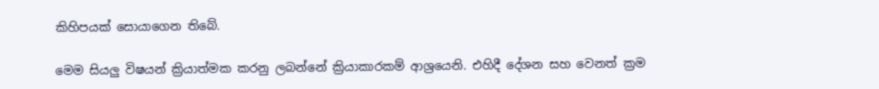කිහිපයක් සොයාගෙන තිබේ.

මෙම සියලු විෂයන් ක්‍රියාත්මක කරනු ලබන්නේ ක්‍රියාකාරකම් ආශ්‍රයෙනි. එහිදී දේශන සහ වෙනත් ක්‍රම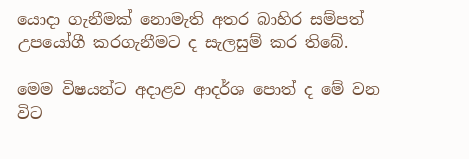යොදා ගැනීමක් නොමැති අතර බාහිර සම්පත් උපයෝගී කරගැනීමට ද සැලසුම් කර තිබේ.

මෙම විෂයන්ට අදාළව ආදර්ශ පොත් ද මේ වන විට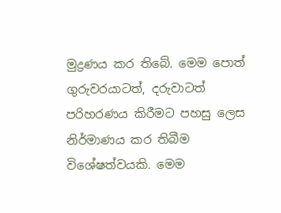මුද්‍රණය කර තිබේ. මෙම පොත් ගුරුවරයාටත්, දරුවාටත් පරිහරණය කිරීමට පහසු ලෙස නිර්මාණය කර තිබීම විශේෂත්වයකි. මෙම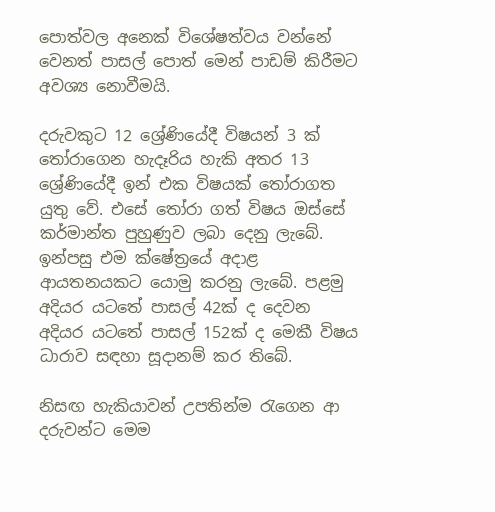පොත්වල අනෙක් විශේෂත්වය වන්නේ වෙනත් පාසල් පොත් මෙන් පාඩම් කිරීමට අවශ්‍ය නොවීමයි.

දරුවකුට 12 ශ්‍රේණියේදී විෂයන් 3 ක් තෝරාගෙන හැදෑරිය හැකි අතර 13 ශ්‍රේණියේදී ඉන් එක විෂයක් තෝරාගත යුතු වේ. එසේ තෝරා ගත් විෂය ඔස්සේ කර්මාන්ත පුහුණුව ලබා දෙනු ලැබේ. ඉන්පසු එම ක්ෂේත්‍රයේ අදාළ ආයතනයකට යොමු කරනු ලැබේ. පළමු අදියර යටතේ පාසල් 42ක් ද දෙවන අදියර යටතේ පාසල් 152ක් ද මෙකී විෂය ධාරාව සඳහා සූදානම් කර තිබේ.

නිසඟ හැකියාවන් උපතින්ම රැගෙන ආ දරුවන්ට මෙම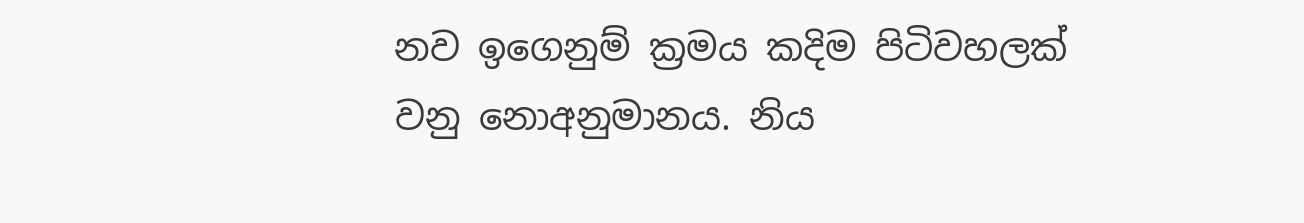නව ඉගෙනුම් ක්‍රමය කදිම පිටිවහලක් වනු නොඅනුමානය. නිය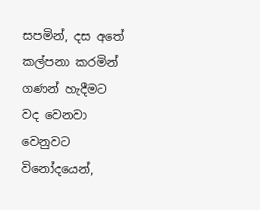සපමින්, දස අතේ කල්පනා කරමින් ගණන් හැදීමට වද වෙනවා වෙනුවට විනෝදයෙන්,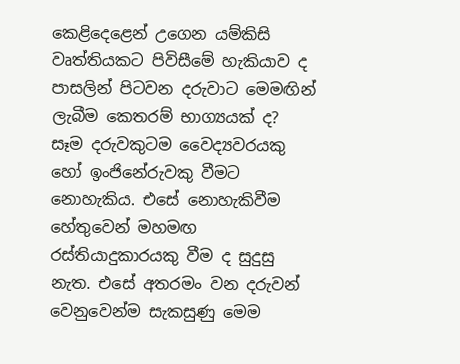කෙළිදෙළෙන් උගෙන යම්කිසි වෘත්තියකට පිවිසීමේ හැකියාව ද පාසලින් පිටවන දරුවාට මෙමඟින් ලැබීම කෙතරම් භාග්‍යයක් ද? සෑම දරුවකුටම වෛද්‍යවර‍යකු හෝ ඉංජිනේරුවකු වීමට නොහැකිය. එසේ නොහැකිවීම හේතුවෙන් මහමඟ රස්තියාදුකාරයකු වීම ද සුදුසු නැත. එසේ අතරමං වන දරුවන් වෙනුවෙන්ම සැකසුණු මෙම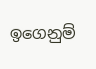ඉගෙනුම්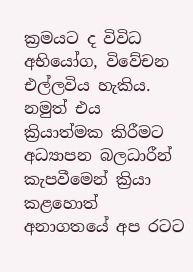ක්‍රමයට ද විවිධ අභියෝග, විවේචන එල්ලවිය හැකිය. නමුත් එය ක්‍රියාත්මක කිරීමට අධ්‍යාපන බලධාරීන් කැපවීමෙන් ක්‍රියා කළහොත් අනාගතයේ අප රටට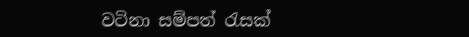වටිනා සම්පත් රැසක්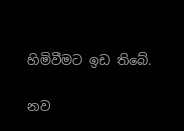හිමිවීමට ඉඩ තිබේ.

නව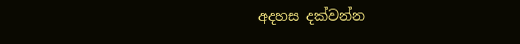අදහස දක්වන්න